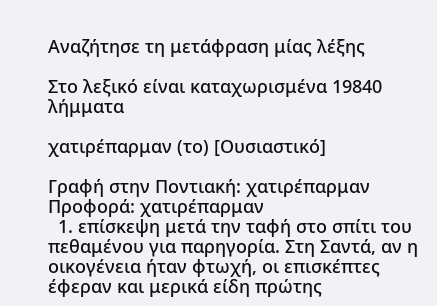Αναζήτησε τη μετάφραση μίας λέξης

Στο λεξικό είναι καταχωρισμένα 19840 λήμματα

χατιρέπαρμαν (το) [Ουσιαστικό]

Γραφή στην Ποντιακή: χατιρέπαρμαν Προφορά: χατιρέπαρμαν
  1. επίσκεψη μετά την ταφή στο σπίτι του πεθαμένου για παρηγορία. Στη Σαντά, αν η οικογένεια ήταν φτωχή, οι επισκέπτες έφεραν και μερικά είδη πρώτης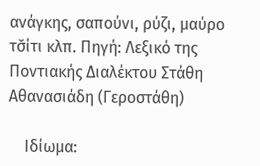ανάγκης, σαπούνι, ρύζι, μαύρο τσ̌ίτι κλπ. Πηγή: Λεξικό της Ποντιακής Διαλέκτου Στάθη Αθανασιάδη (Γεροστάθη)

    Ιδίωμα: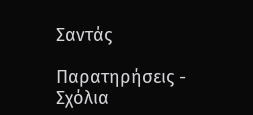Σαντάς

Παρατηρήσεις - Σχόλια